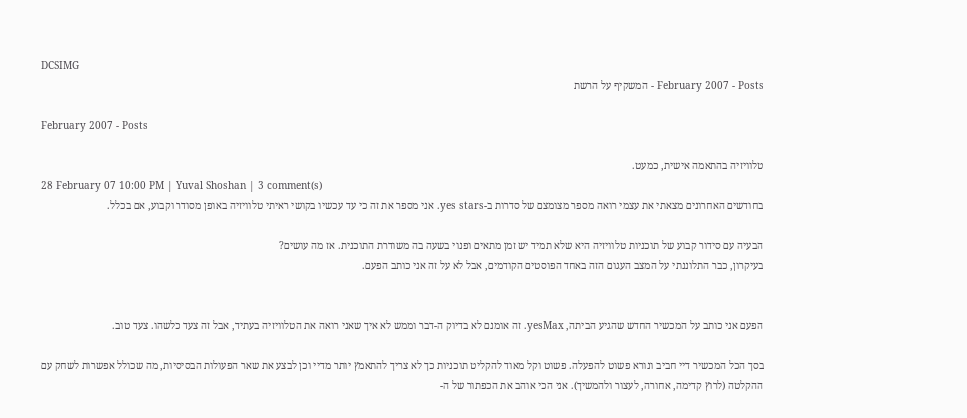DCSIMG
February 2007 - Posts - המשקיף על הרשת

February 2007 - Posts

טלוויזיה בהתאמה אישית, כמעט.
28 February 07 10:00 PM | Yuval Shoshan | 3 comment(s)
בחודשים האחרונים מצאתי את עצמי רואה מספר מצומצם של סדרות ב-yes stars. אני מספר את זה כי עד עכשיו בקושי ראיתי טלוויזיה באופן מסודר וקבוע, אם בכלל.

הבעיה עם סידור קבוע של תוכניות טלוויזיה היא שלא תמיד יש זמן מתאים ופנוי בשעה בה משודרת התוכנית. אז מה עושים?
בעיקרון, כבר התלוננתי על המצב העגום הזה באחד הפוסטים הקודמים, אבל לא על זה אני כותב הפעם.


הפעם אני כותב על המכשיר החדש שהגיע הביתה, yesMax. זה אומנם לא בדיוק ה-דבר וממש לא איך שאני רואה את הטלוויזיה בעתיד, אבל זה צעד כלשהו. צעד טוב.

בסך הכל המכשיר דיי חביב ונורא פשוט להפעלה. פשוט וקל מאוד להקליט תוכניות כך לא צריך להתאמץ יותר מדיי וכן לבצע את שאר הפעולות הבסיסיות, מה שכולל אפשרות לשחק עם ההקלטה (לרוץ קדימה, אחורה, לעצור ולהמשיך). אני הכי אוהב את הכפתור של ה-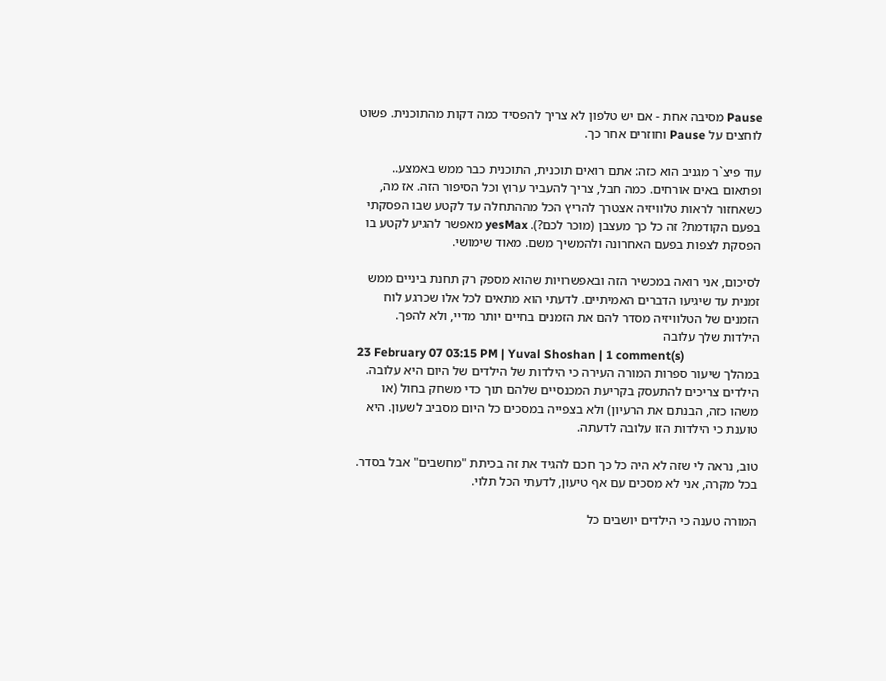Pause מסיבה אחת - אם יש טלפון לא צריך להפסיד כמה דקות מהתוכנית. פשוט לוחצים על Pause וחוזרים אחר כך.

עוד פיצ`ר מגניב הוא כזה: אתם רואים תוכנית, התוכנית כבר ממש באמצע.. ופתאום באים אורחים. כמה חבל, צריך להעביר ערוץ וכל הסיפור הזה. אז מה,  כשאחזור לראות טלוויזיה אצטרך להריץ הכל מההתחלה עד לקטע שבו הפסקתי בפעם הקודמת? זה כל כך מעצבן (מוכר לכם?). yesMax מאפשר להגיע לקטע בו הפסקת לצפות בפעם האחרונה ולהמשיך משם. מאוד שימושי.

לסיכום, אני רואה במכשיר הזה ובאפשרויות שהוא מספק רק תחנת ביניים ממש זמנית עד שיגיעו הדברים האמיתיים. לדעתי הוא מתאים לכל אלו שכרגע לוח הזמנים של הטלוויזיה מסדר להם את הזמנים בחיים יותר מדיי, ולא להפך.
הילדות שלך עלובה
23 February 07 03:15 PM | Yuval Shoshan | 1 comment(s)
במהלך שיעור ספרות המורה העירה כי הילדות של הילדים של היום היא עלובה. הילדים צריכים להתעסק בקריעת המכנסיים שלהם תוך כדי משחק בחול (או משהו כזה, הבנתם את הרעיון) ולא בצפייה במסכים כל היום מסביב לשעון. היא טוענת כי הילדות הזו עלובה לדעתה.

טוב, נראה לי שזה לא היה כל כך חכם להגיד את זה בכיתת "מחשבים" אבל בסדר. בכל מקרה, אני לא מסכים עם אף טיעון, לדעתי הכל תלוי.

המורה טענה כי הילדים יושבים כל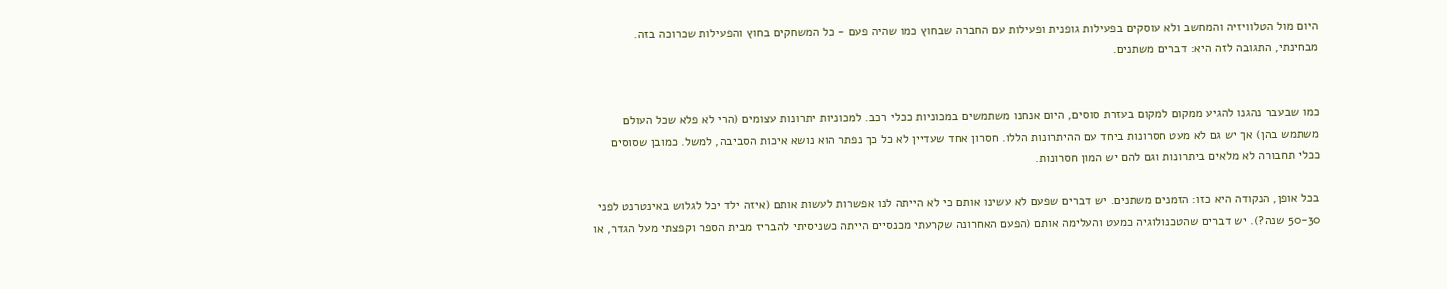היום מול הטלוויזיה והמחשב ולא עוסקים בפעילות גופנית ופעילות עם החברה שבחוץ כמו שהיה פעם - כל המשחקים בחוץ והפעילות שכרוכה בזה. מבחינתי, התגובה לזה היא: דברים משתנים.


כמו שבעבר נהגנו להגיע ממקום למקום בעזרת סוסים, היום אנחנו משתמשים במכוניות ככלי רכב. למכוניות יתרונות עצומים (הרי לא פלא שכל העולם משתמש בהן) אך יש גם לא מעט חסרונות ביחד עם ההיתרונות הללו. חסרון אחד שעדיין לא כל כך נפתר הוא נושא איכות הסביבה, למשל. כמובן שסוסים ככלי תחבורה לא מלאים ביתרונות וגם להם יש המון חסרונות.

בכל אופן, הנקודה היא כזו: הזמנים משתנים. יש דברים שפעם לא עשינו אותם כי לא הייתה לנו אפשרות לעשות אותם (איזה ילד יכל לגלוש באינטרנט לפני 50-30 שנה?). יש דברים שהטכנולוגיה כמעט והעלימה אותם (הפעם האחרונה שקרעתי מכנסיים הייתה כשניסיתי להבריז מבית הספר וקפצתי מעל הגדר, או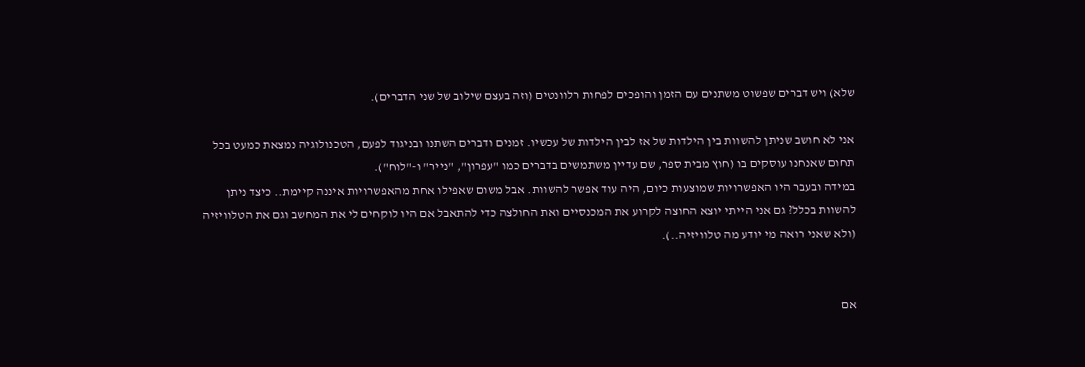שלא) ויש דברים שפשוט משתנים עם הזמן והופכים לפחות רלוונטים (וזה בעצם שילוב של שני הדברים).

אני לא חושב שניתן להשוות בין הילדות של אז לבין הילדות של עכשיו. זמנים ודברים השתנו ובניגוד לפעם, הטכנולוגיה נמצאת כמעט בכל תחום שאנחנו עוסקים בו (חוץ מבית ספר, שם עדיין משתמשים בדברים כמו "עפרון", "נייר" ו-"לוח").
במידה ובעבר היו האפשרויות שמוצעות כיום, היה עוד אפשר להשוות. אבל משום שאפילו אחת מהאפשרויות איננה קיימת.. כיצד ניתן להשוות בכלל? גם אני הייתי יוצא החוצה לקרוע את המכנסיים ואת החולצה כדי להתאבל אם היו לוקחים לי את המחשב וגם את הטלוויזיה (ולא שאני רואה מי יודע מה טלוויזיה..).


אם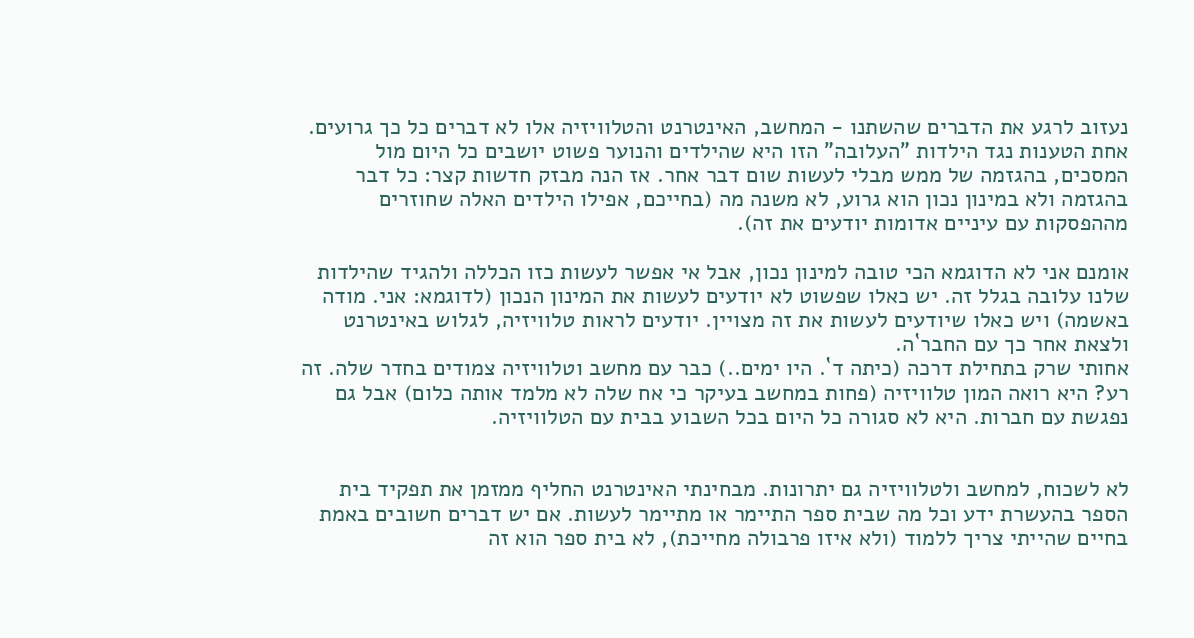נעזוב לרגע את הדברים שהשתנו - המחשב, האינטרנט והטלוויזיה אלו לא דברים כל כך גרועים. אחת הטענות נגד הילדות "העלובה" הזו היא שהילדים והנוער פשוט יושבים כל היום מול המסכים, בהגזמה של ממש מבלי לעשות שום דבר אחר. אז הנה מבזק חדשות קצר: כל דבר בהגזמה ולא במינון נכון הוא גרוע, לא משנה מה (בחייכם, אפילו הילדים האלה שחוזרים מההפסקות עם עיניים אדומות יודעים את זה).

אומנם אני לא הדוגמא הכי טובה למינון נכון, אבל אי אפשר לעשות כזו הכללה ולהגיד שהילדות שלנו עלובה בגלל זה. יש כאלו שפשוט לא יודעים לעשות את המינון הנכון (לדוגמא: אני. מודה באשמה) ויש כאלו שיודעים לעשות את זה מצויין. יודעים לראות טלוויזיה, לגלוש באינטרנט ולצאת אחר כך עם החבר`ה.
אחותי שרק בתחילת דרכה (כיתה ד`. היו ימים..) כבר עם מחשב וטלוויזיה צמודים בחדר שלה. זה רע? היא רואה המון טלוויזיה (פחות במחשב בעיקר כי אח שלה לא מלמד אותה כלום) אבל גם נפגשת עם חברות. היא לא סגורה כל היום בכל השבוע בבית עם הטלוויזיה.


לא לשכוח, למחשב ולטלוויזיה גם יתרונות. מבחינתי האינטרנט החליף ממזמן את תפקיד בית הספר בהעשרת ידע וכל מה שבית ספר התיימר או מתיימר לעשות. אם יש דברים חשובים באמת בחיים שהייתי צריך ללמוד (ולא איזו פרבולה מחייכת), לא בית ספר הוא זה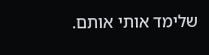שלימד אותי אותם.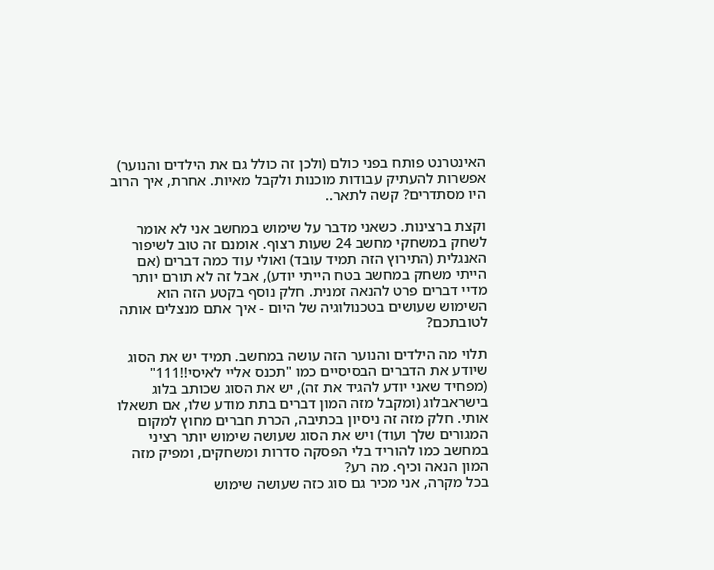האינטרנט פותח בפני כולם (ולכן זה כולל גם את הילדים והנוער) אפשרות להעתיק עבודות מוכנות ולקבל מאיות. אחרת, איך הרוב היו מסתדרים? קשה לתאר..

וקצת ברצינות. כשאני מדבר על שימוש במחשב אני לא אומר לשחק במשחקי מחשב 24 שעות רצוף. אומנם זה טוב לשיפור האנגלית (התירוץ הזה תמיד עובד) ואולי עוד כמה דברים (אם הייתי משחק במחשב בטח הייתי יודע), אבל זה לא תורם יותר מדיי דברים פרט להנאה זמנית. חלק נוסף בקטע הזה הוא השימוש שעושים בטכנולוגיה של היום - איך אתם מנצלים אותה לטובתכם?

תלוי מה הילדים והנוער הזה עושה במחשב. תמיד יש את הסוג שיודע את הדברים הבסיסיים כמו "תכנס אליי לאיסי!!111" (מפחיד שאני יודע להגיד את זה), יש את הסוג שכותב בלוג בישראבלוג (ומקבל מזה המון דברים בתת מודע שלו, אם תשאלו אותי. חלק מזה זה ניסיון בכתיבה, הכרת חברים מחוץ למקום המגורים שלך ועוד) ויש את הסוג שעושה שימוש יותר רציני במחשב כמו להוריד בלי הפסקה סדרות ומשחקים, ומפיק מזה המון הנאה וכיף. מה רע?
בכל מקרה, אני מכיר גם סוג כזה שעושה שימוש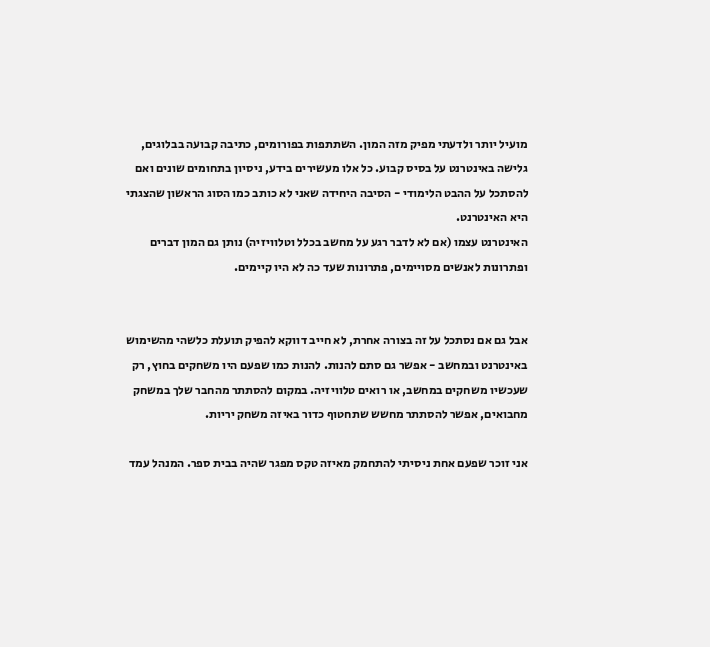מועיל יותר ולדעתי מפיק מזה המון. השתתפות בפורומים, כתיבה קבועה בבלוגים, גלישה באינטרנט על בסיס קבוע. כל אלו מעשירים בידע, ניסיון בתחומים שונים ואם להסתכל על ההבט הלימודי - הסיבה היחידה שאני לא כותב כמו הסוג הראשון שהצגתי היא האינטרנט.
האינטרנט עצמו (אם לא לדבר רגע על מחשב בכלל וטלוויזיה) נותן גם המון דברים ופתרונות לאנשים מסויימים, פתרונות שעד כה לא היו קיימים.


אבל גם אם נסתכל על זה בצורה אחרת, לא חייב דווקא להפיק תועלת כלשהי מהשימוש באינטרנט ובמחשב - אפשר גם סתם להנות. להנות כמו שפעם היו משחקים בחוץ, רק שעכשיו משחקים במחשב, או רואים טלוויזיה. במקום להסתתר מהחבר שלך במשחק מחבואים, אפשר להסתתר מחשש שתחטוף כדור באיזה משחק יריות.

אני זוכר שפעם אחת ניסיתי להתחמק מאיזה טקס מפגר שהיה בבית ספר. המנהל עמד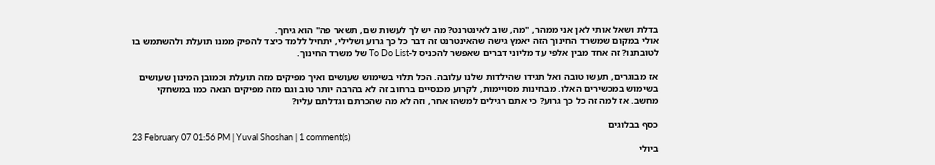בדלת ושאל אותי לאן אני ממהר, "מה, שוב לאינטרנט? מה יש לך לעשות שם, תשאר פה" הוא גיחך.
אולי במקום שמשרד החינוך הזה יאמץ גישה שהאינטרנט זה דבר כל כך גרוע ושלילי, יתחיל ללמד כיצד להפיק ממנו תועלת ולהשתמש בו לטובתנו? זה אחד מבין אלפי עד מליוני דברים שאפשר להכניס ל-To Do List של משרד החינוך.

אז מבוגרים, תעשו טובה ואל תגידו שהילדות שלנו עלובה. הכל תלוי בשימוש שעושים ואיך מפיקים מזה תועלת וכמובן המינון שעושים בשימוש במכשירים האלו. מבחינות מסויימות, לקרוע מכנסיים ברחוב זה לא בהרבה יותר טוב וגם מזה מפיקים הנאה כמו במשחקי מחשב. אז למה זה כל כך גרוע? כי אתם רגילים למשהו אחר, וזה לא מה שהכרתם וגדלתם עליו?

כסף בבלוגים
23 February 07 01:56 PM | Yuval Shoshan | 1 comment(s)
ביולי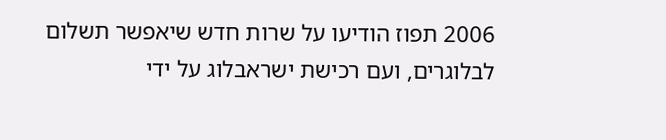2006 תפוז הודיעו על שרות חדש שיאפשר תשלום לבלוגרים, ועם רכישת ישראבלוג על ידי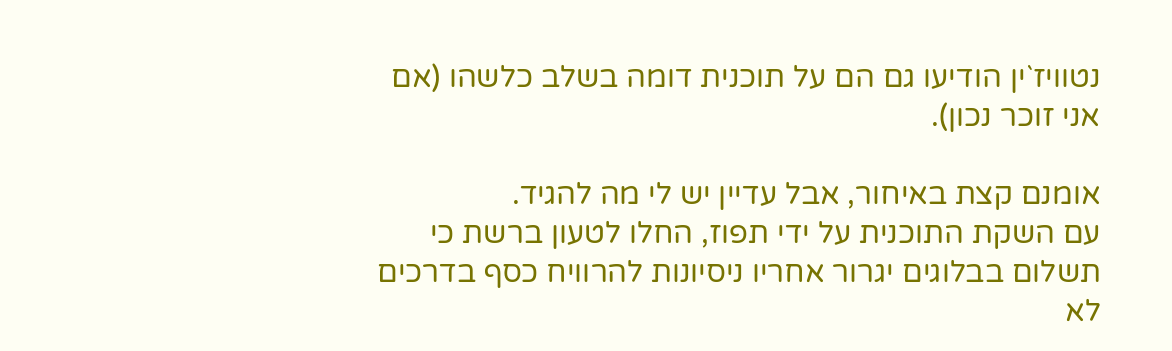נטוויז`ין הודיעו גם הם על תוכנית דומה בשלב כלשהו (אם אני זוכר נכון).

אומנם קצת באיחור, אבל עדיין יש לי מה להגיד.
עם השקת התוכנית על ידי תפוז, החלו לטעון ברשת כי תשלום בבלוגים יגרור אחריו ניסיונות להרוויח כסף בדרכים לא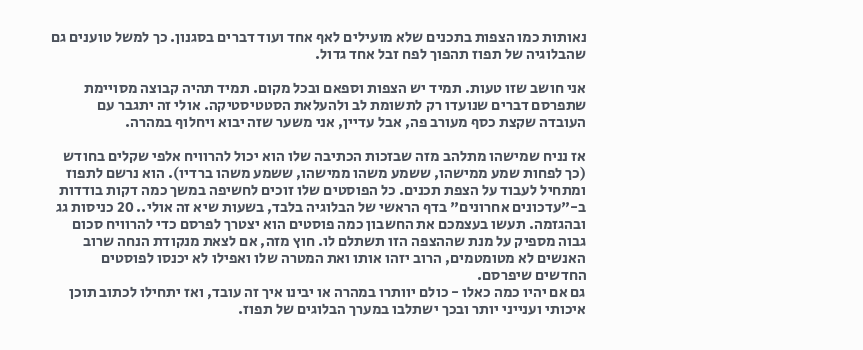נאותות כמו הצפות בתכנים שלא מועילים לאף אחד ועוד דברים בסגנון. כך למשל טוענים גם שהבלוגיה של תפוז תהפוך לפח זבל אחד גדול.

אני חושב שזו טעות. תמיד יש הצפות וספאם ובכל מקום. תמיד תהיה קבוצה מסויימת שתפרסם דברים שנועדו רק לתשומת לב ולהעלאת הסטטיסטיקה. אולי זה יתגבר עם העובדה שקצת כסף מעורב פה, אבל עדיין, אני משער שזה יבוא ויחלוף במהרה.

אז נניח שמישהו מתלהב מזה שבזכות הכתיבה שלו הוא יכול להרוויח אלפי שקלים בחודש (כך לפחות שמע ממישהו, ששמע משהו ממישהו, ששמע משהו ברדיו). הוא נרשם לתפוז ומתחיל לעבוד על הצפת תכנים. כל הפוסטים שלו זוכים לחשיפה במשך כמה דקות בודדות ב-"עדכונים אחרונים" בדף הראשי של הבלוגיה בלבד, בשעות שיא זה אולי.. 20 כניסות גג ובהגזמה. תעשו בעצמכם את החשבון כמה פוסטים הוא יצטרך לפרסם כדי להרוויח סכום גבוה מספיק על מנת שההצפה הזו תשתלם לו. חוץ מזה, אם לצאת מנקודת הנחה שרוב האנשים לא מטומטמים, הרוב יזהו אותו ואת המטרה שלו ואפילו לא יכנסו לפוסטים החדשים שיפרסם.
גם אם יהיו כמה כאלו - כולם יוותרו במהרה או יבינו איך זה עובד, ואז יתחילו לכתוב תוכן איכותי וענייני יותר ובכך ישתלבו במערך הבלוגים של תפוז.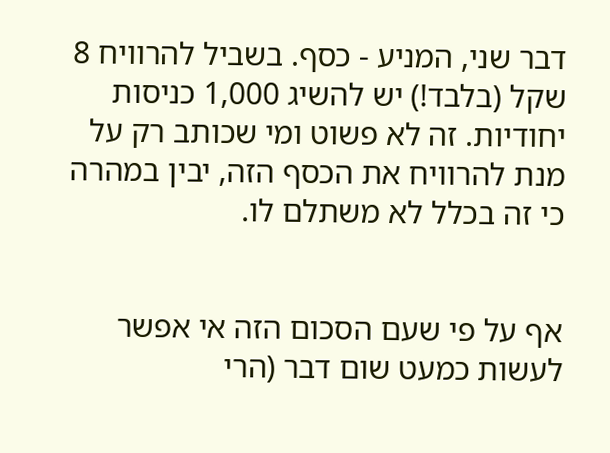דבר שני, המניע - כסף. בשביל להרוויח 8 שקל (בלבד!) יש להשיג 1,000 כניסות יחודיות. זה לא פשוט ומי שכותב רק על מנת להרוויח את הכסף הזה, יבין במהרה כי זה בכלל לא משתלם לו.


אף על פי שעם הסכום הזה אי אפשר לעשות כמעט שום דבר (הרי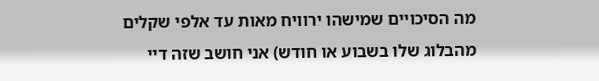מה הסיכויים שמישהו ירוויח מאות עד אלפי שקלים מהבלוג שלו בשבוע או חודש) אני חושב שזה דיי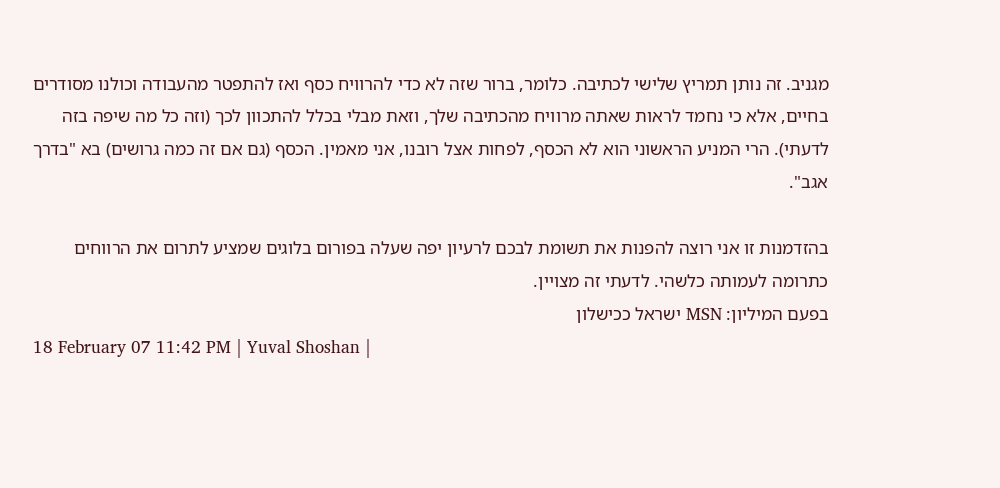מגניב. זה נותן תמריץ שלישי לכתיבה. כלומר, ברור שזה לא כדי להרוויח כסף ואז להתפטר מהעבודה וכולנו מסודרים בחיים, אלא כי נחמד לראות שאתה מרוויח מהכתיבה שלך, וזאת מבלי בכלל להתכוון לכך (וזה כל מה שיפה בזה לדעתי). הרי המניע הראשוני הוא לא הכסף, לפחות אצל רובנו, אני מאמין. הכסף (גם אם זה כמה גרושים) בא "בדרך אגב".

בהזדמנות זו אני רוצה להפנות את תשומת לבכם לרעיון יפה שעלה בפורום בלוגים שמציע לתרום את הרווחים כתרומה לעמותה כלשהי. לדעתי זה מצויין.
בפעם המיליון: MSN ישראל ככישלון
18 February 07 11:42 PM | Yuval Shoshan |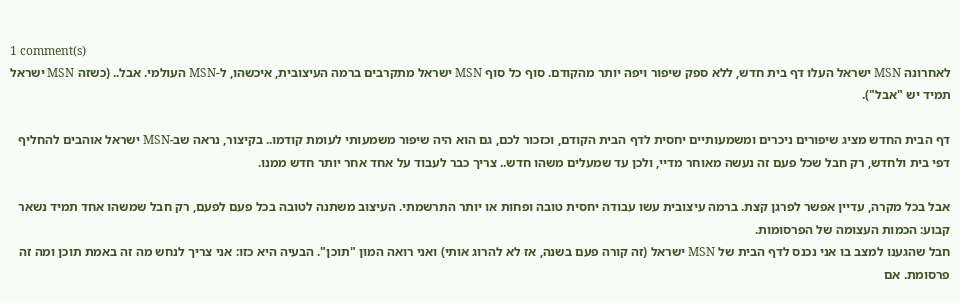1 comment(s)
לאחרונה MSN ישראל העלו דף בית חדש, ללא ספק שיפור ויפה יותר מהקודם. סוף כל סוף MSN ישראל מתקרבים ברמה העיצובית, איכשהו, ל-MSN העולמי. אבל.. (כשזה MSN ישראל תמיד יש "אבל").

דף הבית החדש מציג שיפורים ניכרים ומשמעותיים יחסית לדף הבית הקודם, וכזכור לכם, גם הוא היה שיפור משמעותי לעומת קודמו.. בקיצור, נראה שב-MSN ישראל אוהבים להחליף דפי בית ולחדש, רק חבל שכל פעם זה נעשה מאוחר מדיי, ולכן עד שמעלים משהו חדש.. צריך כבר לעבוד על אחד אחר יותר חדש ממנו.

אבל בכל מקרה, עדיין אפשר לפרגן קצת. ברמה עיצובית עשו עבודה יחסית טובה ופחות או יותר התרשמתי. העיצוב משתנה לטובה בכל פעם לפעם, רק חבל שמשהו אחד תמיד נשאר קבוע: הכמות העצומה של הפרסומות.
חבל שהגענו למצב בו אני נכנס לדף הבית של MSN ישראל (זה קורה פעם בשנה, אז לא להרוג אותי) ואני רואה המון "תוכן". הבעיה היא כזו: אני צריך לנחש מה זה באמת תוכן ומה זה פרסומת. אם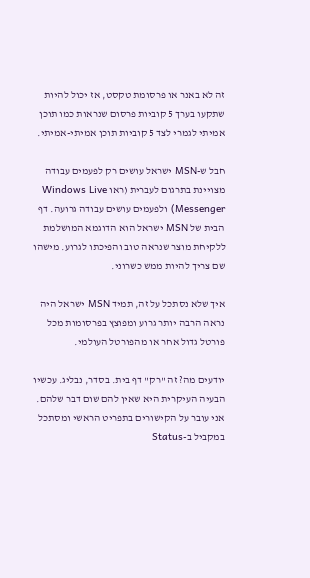זה לא באנר או פרסומת טקסט, אז יכול להיות שתקעו בערך 5 קוביות פרסום שנראות כמו תוכן אמיתי לגמרי לצד 5 קוביות תוכן אמיתי-אמיתי.

חבל ש-MSN ישראל עושים רק לפעמים עבודה מצויינת בתרגום לעברית (ראו Windows Live Messenger) ולפעמים עושים עבודה גרועה. דף הבית של MSN ישראל הוא הדוגמא המושלמת ללקיחת מוצר שנראה טוב והפיכתו לגרוע. מישהו שם צריך להיות ממש כשרוני.

איך שלא נסתכל על זה, תמיד MSN ישראל היה נראה הרבה יותר גרוע ומפוצץ בפרסומות מכל פורטל גדול אחר או מהפורטל העולמי.

יודעים מה? זה "רק" דף בית. בסדר, נבליג. עכשיו הבעיה העיקרית היא שאין להם שום דבר שלהם. אני עובר על הקישורים בתפריט הראשי ומסתכל במקביל ב-Status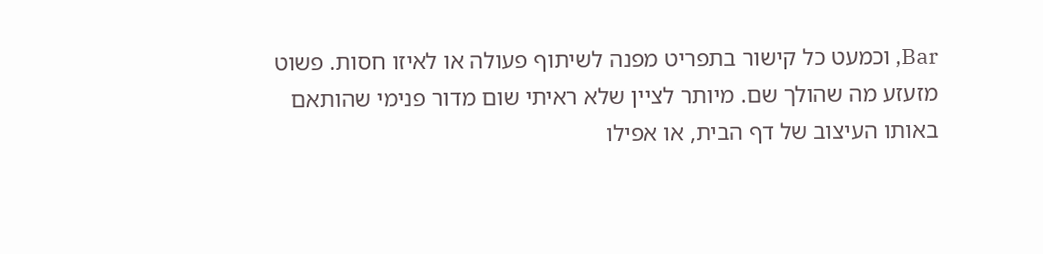Bar, וכמעט כל קישור בתפריט מפנה לשיתוף פעולה או לאיזו חסות. פשוט מזעזע מה שהולך שם. מיותר לציין שלא ראיתי שום מדור פנימי שהותאם באותו העיצוב של דף הבית, או אפילו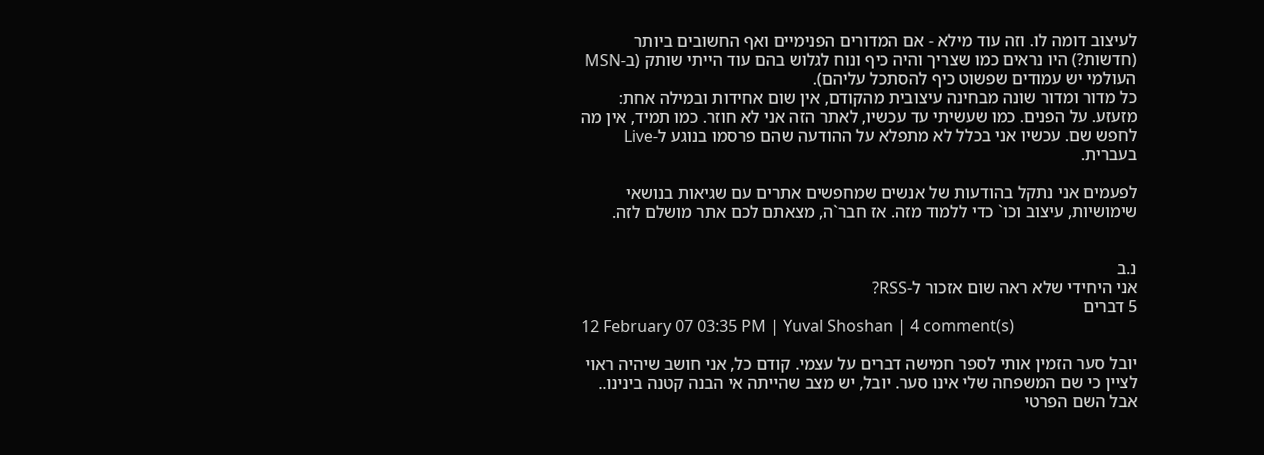לעיצוב דומה לו. וזה עוד מילא - אם המדורים הפנימיים ואף החשובים ביותר (חדשות?) היו נראים כמו שצריך והיה כיף ונוח לגלוש בהם עוד הייתי שותק (ב-MSN העולמי יש עמודים שפשוט כיף להסתכל עליהם).
כל מדור ומדור שונה מבחינה עיצובית מהקודם, אין שום אחידות ובמילה אחת: מזעזע. על הפנים. כמו שעשיתי עד עכשיו, לאתר הזה אני לא חוזר. כמו תמיד, אין מה לחפש שם. עכשיו אני בכלל לא מתפלא על ההודעה שהם פרסמו בנוגע ל-Live בעברית.

לפעמים אני נתקל בהודעות של אנשים שמחפשים אתרים עם שגיאות בנושאי שימושיות, עיצוב וכו` כדי ללמוד מזה. אז חבר`ה, מצאתם לכם אתר מושלם לזה.


נ.ב
אני היחידי שלא ראה שום אזכור ל-RSS?
5 דברים
12 February 07 03:35 PM | Yuval Shoshan | 4 comment(s)

יובל סער הזמין אותי לספר חמישה דברים על עצמי. קודם כל, אני חושב שיהיה ראוי לציין כי שם המשפחה שלי אינו סער. יובל, יש מצב שהייתה אי הבנה קטנה בינינו.. אבל השם הפרטי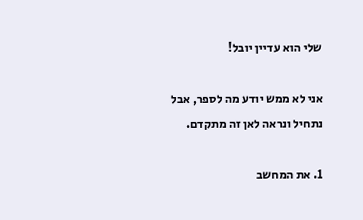שלי הוא עדיין יובל!

אני לא ממש יודע מה לספר, אבל נתחיל ונראה לאן זה מתקדם.

1. את המחשב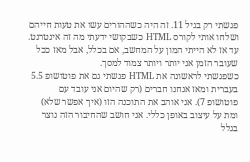פגשתי רק בגיל 11. זה היה כשההורים עשו את טעות חייהם ושלחו אותי לקורס HTML כשבקושי ידעתי מה זה אינטרנט. עד אז לא הייתי המון על המחשב, אם בכלל, אבל מאז ככל שעובר הזמן אני יותר ויותר צמוד למסך.
כשפגשתי לראשונה את HTML פגשתי גם את פוטושופ 5.5 בעברית ומאז אנחנו חברים (רק שהיום אני עובד עם פוטושופ 7). אני אוהב את התוכנה הזו (איך אפשר שלא) ומת על עיצוב באופן כללי. אני חושב שהחיבור הזה נוצר בגלל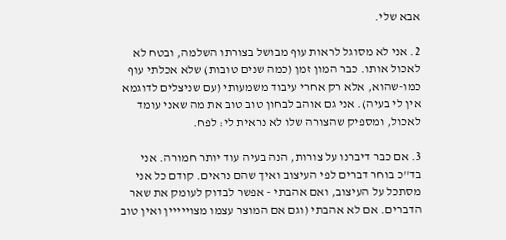אבא שלי.

2. אני לא מסוגל לראות עוף מבושל בצורתו השלמה, ובטח לא לאכול אותו. כבר המון זמן (כמה שנים טובות) שלא אכלתי עוף כמו-שהוא, אלא רק אחרי עיבוד משמעותי (עם שניצלים לדוגמא אין לי בעיה). אני גם אוהב לבחון טוב טוב את מה שאני עומד לאכול, ומספיק שהצורה שלו לא נראית לי: לפח.

3. אם כבר דיברנו על צורות, הנה בעיה עוד יותר חמורה. אני בד''כ בוחר דברים לפי העיצוב ואיך שהם נראים. קודם כל אני מסתכל על העיצוב, ואם אהבתי - אפשר לבדוק לעומק את שאר הדברים. אם לא אהבתי (וגם אם המוצר עצמו מצוייייין ואין טוב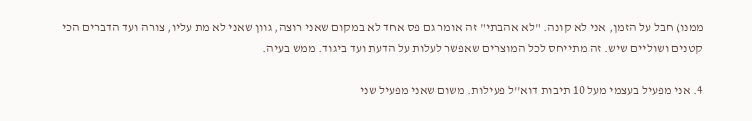ממנו) חבל על הזמן, אני לא קונה. "לא אהבתי" זה אומר גם פס אחד לא במקום שאני רוצה, גוון שאני לא מת עליו, צורה ועד הדברים הכי קטנים ושוליים שיש. זה מתייחס לכל המוצרים שאפשר לעלות על הדעת ועד ביגוד. ממש בעיה.

4. אני מפעיל בעצמי מעל 10 תיבות דוא''ל פעילות. משום שאני מפעיל שני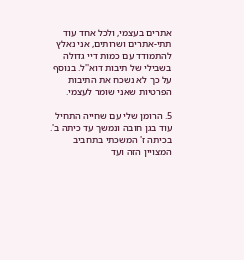אתרים בעצמי, ולכל אחד עוד תתי-אתרים ושרותים, אני נאלץ להתמודד עם כמות דיי גדולה בשבילי של תיבות דוא''ל. בנוסף על כך לא נשכח את התיבות הפרטיות שאני שומר לעצמי.

5. הרומן שלי עם שחייה התחיל עוד בגן חובה ונמשך עד כיתה ב'. בכיתה ז' המשכתי בתחביב המצויין הזה ועד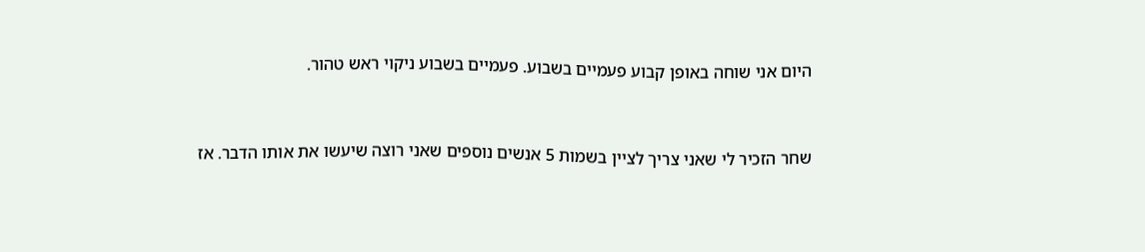היום אני שוחה באופן קבוע פעמיים בשבוע. פעמיים בשבוע ניקוי ראש טהור.


שחר הזכיר לי שאני צריך לציין בשמות 5 אנשים נוספים שאני רוצה שיעשו את אותו הדבר. אז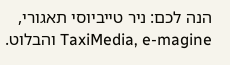הנה לכם: ניר טייביוסי תאגורי, TaxiMedia, e-magine והבלוט.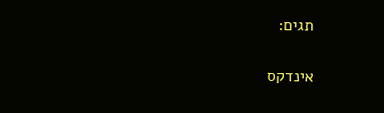תגים:

אינדקס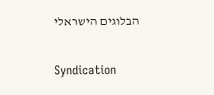הבלוגים הישראלי

Syndication